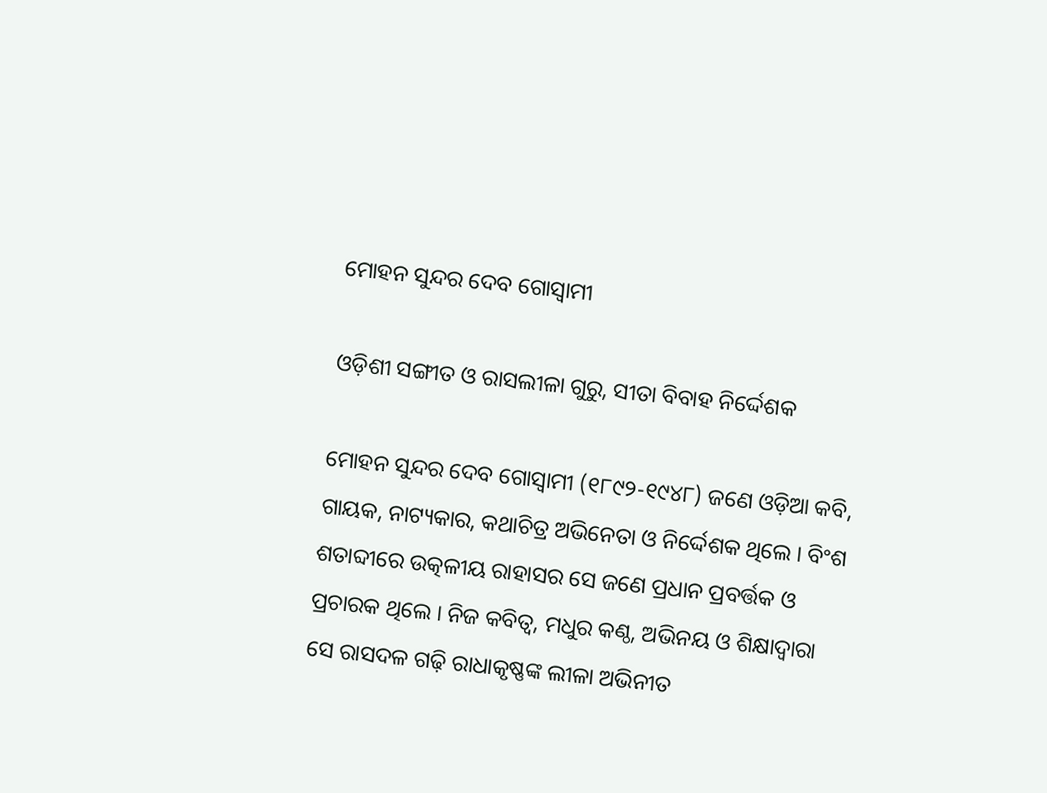ମୋହନ ସୁନ୍ଦର ଦେବ ଗୋସ୍ୱାମୀ

ଓଡ଼ିଶୀ ସଙ୍ଗୀତ ଓ ରାସଲୀଳା ଗୁରୁ, ସୀତା ବିବାହ ନିର୍ଦ୍ଦେଶକ

ମୋହନ ସୁନ୍ଦର ଦେବ ଗୋସ୍ୱାମୀ (୧୮୯୨-୧୯୪୮) ଜଣେ ଓଡ଼ିଆ କବି, ଗାୟକ, ନାଟ୍ୟକାର, କଥାଚିତ୍ର ଅଭିନେତା ଓ ନିର୍ଦ୍ଦେଶକ ଥିଲେ । ବିଂଶ ଶତାବ୍ଦୀରେ ଉତ୍କଳୀୟ ରାହାସର ସେ ଜଣେ ପ୍ରଧାନ ପ୍ରବର୍ତ୍ତକ ଓ ପ୍ରଚାରକ ଥିଲେ । ନିଜ କବିତ୍ୱ, ମଧୁର କଣ୍ଠ, ଅଭିନୟ ଓ ଶିକ୍ଷାଦ୍ୱାରା ସେ ରାସଦଳ ଗଢ଼ି ରାଧାକୃଷ୍ଣଙ୍କ ଲୀଳା ଅଭିନୀତ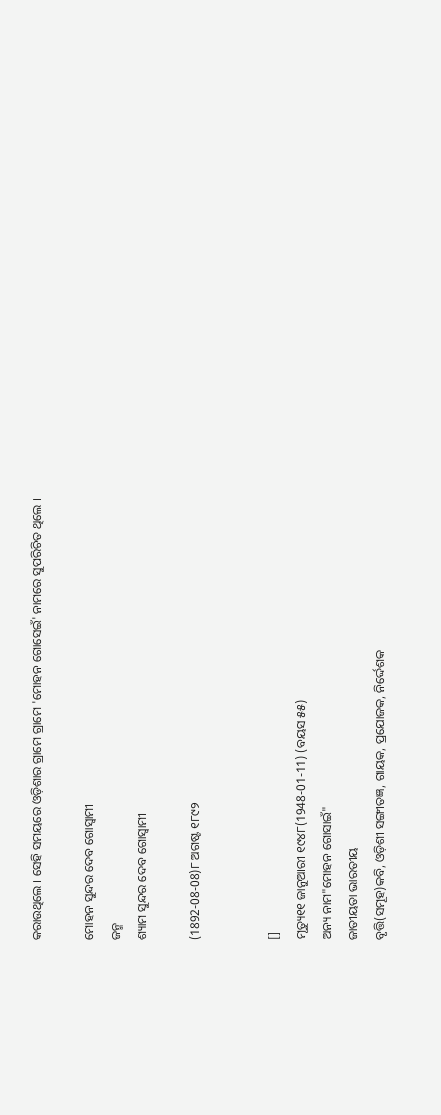କରାଉଥିଲେ । ସେହି ସମୟରେ ଓଡ଼ିଶାର ଗ୍ରାମେ ଗ୍ରାମେ 'ମୋହନ ଗୋସେଇଁ' ନାମରେ ସୁପରିଚିତ ଥିଲେ ।

ମୋହନ ସୁନ୍ଦର ଦେବ ଗୋସ୍ୱାମୀ
ଜନ୍ମ
ଶ୍ୟାମ ସୁନ୍ଦର ଦେବ ଗୋସ୍ୱାମୀ

(1892-08-08)୮ ଅଗଷ୍ଟ ୧୮୯୨


[]
ମୃତ୍ୟୁ୧୧ ଜାନୁଆରୀ ୧୯୪୮(1948-01-11) (ବୟସ ୫୫)
ଅନ୍ୟ ନାମ"ମୋହନ ଗୋସାଇଁ"
ଜାତୀୟତା ଭାରତୀୟ
ବୃତ୍ତି(ସମୂହ)କବି, ଓଡ଼ିଶୀ ସଙ୍ଗୀତଜ୍ଞ, ଗାୟକ, ପ୍ରଯୋଜକ, ନିର୍ଦ୍ଦେଶକ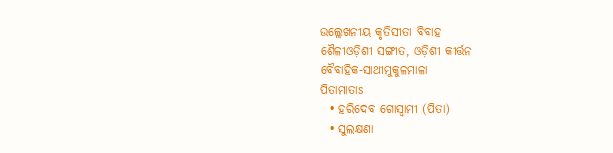ଉଲ୍ଲେଖନୀୟ କୃତିସୀତା ବିବାହ
ଶୈଳୀଓଡ଼ିଶୀ ସଙ୍ଗୀତ, ଓଡ଼ିଶୀ କୀର୍ତ୍ତନ
ବୈବାହିକ-ସାଥୀମୁକୁଳମାଳା
ପିତାମାତାs
  • ହରିଦେବ ଗୋସ୍ୱାମୀ (ପିତା)
  • ସୁଲକ୍ଷଣା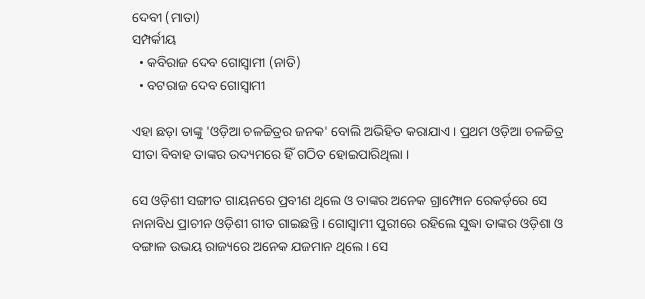ଦେବୀ (ମାତା)
ସମ୍ପର୍କୀୟ
  • କବିରାଜ ଦେବ ଗୋସ୍ୱାମୀ (ନାତି)
  • ବଟରାଜ ଦେବ ଗୋସ୍ୱାମୀ

ଏହା ଛଡ଼ା ତାଙ୍କୁ 'ଓଡ଼ିଆ ଚଳଚ୍ଚିତ୍ରର ଜନକ' ବୋଲି ଅଭିହିତ କରାଯାଏ । ପ୍ରଥମ ଓଡ଼ିଆ ଚଳଚ୍ଚିତ୍ର ସୀତା ବିବାହ ତାଙ୍କର ଉଦ୍ୟମରେ ହିଁ ଗଠିତ ହୋଇପାରିଥିଲା ।

ସେ ଓଡ଼ିଶୀ ସଙ୍ଗୀତ ଗାୟନରେ ପ୍ରବୀଣ ଥିଲେ ଓ ତାଙ୍କର ଅନେକ ଗ୍ରାମ୍ଫୋନ ରେକର୍ଡ଼ରେ ସେ ନାନାବିଧ ପ୍ରାଚୀନ ଓଡ଼ିଶୀ ଗୀତ ଗାଇଛନ୍ତି । ଗୋସ୍ୱାମୀ ପୁରୀରେ ରହିଲେ ସୁଦ୍ଧା ତାଙ୍କର ଓଡ଼ିଶା ଓ ବଙ୍ଗାଳ ଉଭୟ ରାଜ୍ୟରେ ଅନେକ ଯଜମାନ ଥିଲେ । ସେ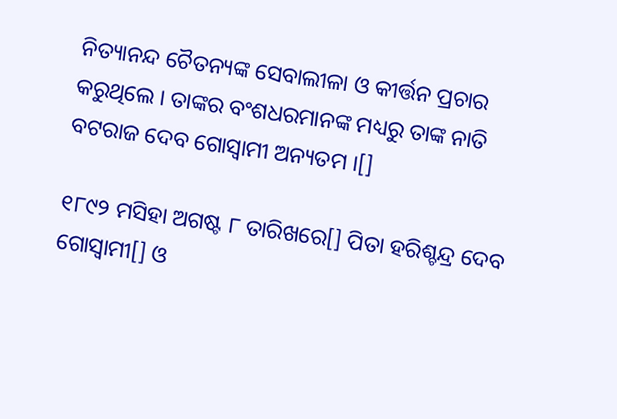ନିତ୍ୟାନନ୍ଦ ଚୈତନ୍ୟଙ୍କ ସେବାଲୀଳା ଓ କୀର୍ତ୍ତନ ପ୍ରଚାର କରୁଥିଲେ । ତାଙ୍କର ବଂଶଧରମାନଙ୍କ ମଧ୍ୟରୁ ତାଙ୍କ ନାତି ବଟରାଜ ଦେବ ଗୋସ୍ୱାମୀ ଅନ୍ୟତମ ।[]

୧୮୯୨ ମସିହା ଅଗଷ୍ଟ ୮ ତାରିଖରେ[] ପିତା ହରିଶ୍ଚନ୍ଦ୍ର ଦେବ ଗୋସ୍ୱାମୀ[] ଓ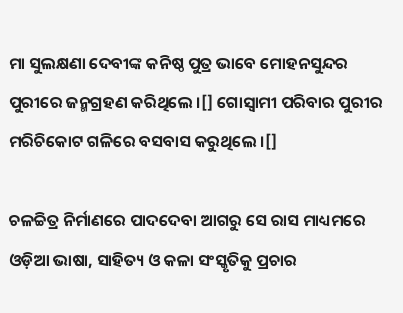ମା ସୁଲକ୍ଷଣା ଦେବୀଙ୍କ କନିଷ୍ଠ ପୁତ୍ର ଭାବେ ମୋହନସୁନ୍ଦର ପୁରୀରେ ଜନ୍ମଗ୍ରହଣ କରିଥିଲେ ।[] ଗୋସ୍ୱାମୀ ପରିବାର ପୁରୀର ମରିଚିକୋଟ ଗଳିରେ ବସବାସ କରୁଥିଲେ ।[]

ଚଳଚ୍ଚିତ୍ର ନିର୍ମାଣରେ ପାଦଦେବା ଆଗରୁ ସେ ରାସ ମାଧ୍ୟମରେ ଓଡ଼ିଆ ଭାଷା, ସାହିତ୍ୟ ଓ କଳା ସଂସ୍କୃତିକୁ ପ୍ରଚାର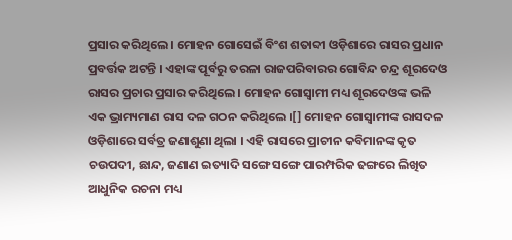ପ୍ରସାର କରିଥିଲେ । ମୋହନ ଗୋସେଇଁ ବିଂଶ ଶତାବ୍ଦୀ ଓଡ଼ିଶାରେ ରାସର ପ୍ରଧାନ ପ୍ରବର୍ତ୍ତକ ଅଟନ୍ତି । ଏହାଙ୍କ ପୂର୍ବରୁ ତରଳା ରାଜପରିବାରର ଗୋବିନ୍ଦ ଚନ୍ଦ୍ର ଶୂରଦେଓ ରାସର ପ୍ରଚାର ପ୍ରସାର କରିଥିଲେ । ମୋହନ ଗୋସ୍ୱାମୀ ମଧ୍ୟ ଶୂରଦେଓଙ୍କ ଭଳି ଏକ ଭ୍ରାମ୍ୟମାଣ ରାସ ଦଳ ଗଠନ କରିଥିଲେ ।[] ମୋହନ ଗୋସ୍ୱାମୀଙ୍କ ରାସଦଳ ଓଡ଼ିଶାରେ ସର୍ବତ୍ର ଜଣାଶୁଣା ଥିଲା । ଏହି ରାସରେ ପ୍ରାଚୀନ କବିମାନଙ୍କ କୃତ ଚଉପଦୀ, ଛାନ୍ଦ, ଜଣାଣ ଇତ୍ୟାଦି ସଙ୍ଗେ ସଙ୍ଗେ ପାରମ୍ପରିକ ଢଙ୍ଗରେ ଲିଖିତ ଆଧୁନିକ ରଚନା ମଧ୍ୟ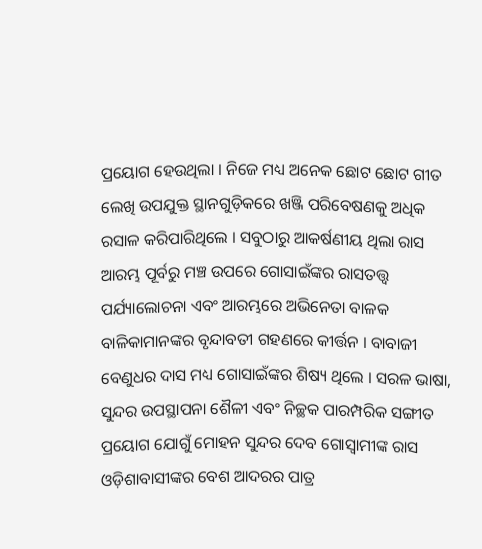ପ୍ରୟୋଗ ହେଉଥିଲା । ନିଜେ ମଧ୍ୟ ଅନେକ ଛୋଟ ଛୋଟ ଗୀତ ଲେଖି ଉପଯୁକ୍ତ ସ୍ଥାନଗୁଡ଼ିକରେ ଖଞ୍ଜି ପରିବେଷଣକୁ ଅଧିକ ରସାଳ କରିପାରିଥିଲେ । ସବୁଠାରୁ ଆକର୍ଷଣୀୟ ଥିଲା ରାସ ଆରମ୍ଭ ପୂର୍ବରୁ ମଞ୍ଚ ଉପରେ ଗୋସାଇଁଙ୍କର ରାସତତ୍ତ୍ୱ ପର୍ଯ୍ୟାଲୋଚନା ଏବଂ ଆରମ୍ଭରେ ଅଭିନେତା ବାଳକ ବାଳିକାମାନଙ୍କର ବୃନ୍ଦାବତୀ ଗହଣରେ କୀର୍ତ୍ତନ । ବାବାଜୀ ବେଣୁଧର ଦାସ ମଧ୍ୟ ଗୋସାଇଁଙ୍କର ଶିଷ୍ୟ ଥିଲେ । ସରଳ ଭାଷା, ସୁନ୍ଦର ଉପସ୍ଥାପନା ଶୈଳୀ ଏବଂ ନିଚ୍ଛକ ପାରମ୍ପରିକ ସଙ୍ଗୀତ ପ୍ରୟୋଗ ଯୋଗୁଁ ମୋହନ ସୁନ୍ଦର ଦେବ ଗୋସ୍ୱାମୀଙ୍କ ରାସ ଓଡ଼ିଶାବାସୀଙ୍କର ବେଶ ଆଦରର ପାତ୍ର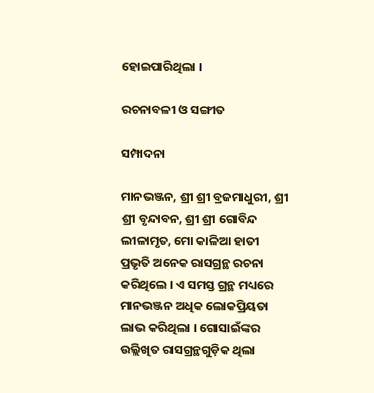ହୋଇପାରିଥିଲା ।

ରଚନାବଳୀ ଓ ସଙ୍ଗୀତ

ସମ୍ପାଦନା

ମାନଭଞ୍ଜନ, ଶ୍ରୀ ଶ୍ରୀ ବ୍ରଜମାଧୁରୀ, ଶ୍ରୀ ଶ୍ରୀ ବୃନ୍ଦାବନ, ଶ୍ରୀ ଶ୍ରୀ ଗୋବିନ୍ଦ ଲୀଳାମୃତ, ମୋ କାଳିଆ ହାତୀ ପ୍ରଭୃତି ଅନେକ ରାସଗ୍ରନ୍ଥ ରଚନା କରିଥିଲେ । ଏ ସମସ୍ତ ଗ୍ରନ୍ଥ ମଧ୍ୟରେ ମାନଭଞ୍ଜନ ଅଧିକ ଲୋକପ୍ରିୟତା ଲାଭ କରିଥିଲା । ଗୋସାଇଁଙ୍କର ଉଲ୍ଲିଖିତ ରାସଗ୍ରନ୍ଥଗୁଡ଼ିକ ଥିଲା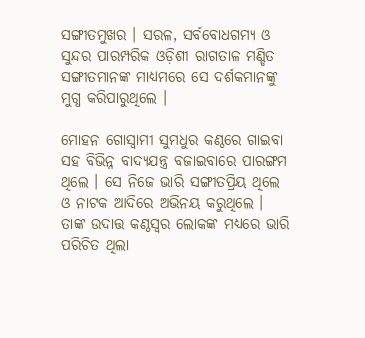ସଙ୍ଗୀତମୁଖର । ସରଳ, ସର୍ବବୋଧଗମ୍ୟ ଓ ସୁନ୍ଦର ପାରମ୍ପରିକ ଓଡ଼ିଶୀ ରାଗତାଳ ମଣ୍ଡିତ ସଙ୍ଗୀତମାନଙ୍କ ମାଧ୍ୟମରେ ସେ ଦର୍ଶକମାନଙ୍କୁ ମୁଗ୍ଧ କରିପାରୁଥିଲେ ।

ମୋହନ ଗୋସ୍ୱାମୀ ସୁମଧୁର କଣ୍ଠରେ ଗାଇବା ସହ ବିଭିନ୍ନ ବାଦ୍ୟଯନ୍ତ୍ର ବଜାଇବାରେ ପାରଙ୍ଗମ ଥିଲେ । ସେ ନିଜେ ଭାରି ସଙ୍ଗୀତପ୍ରିୟ ଥିଲେ ଓ ନାଟକ ଆଦିରେ ଅଭିନୟ କରୁଥିଲେ । ତାଙ୍କ ଉଦାତ୍ତ କଣ୍ଠସ୍ୱର ଲୋକଙ୍କ ମଧ୍ୟରେ ଭାରି ପରିଚିତ ଥିଲା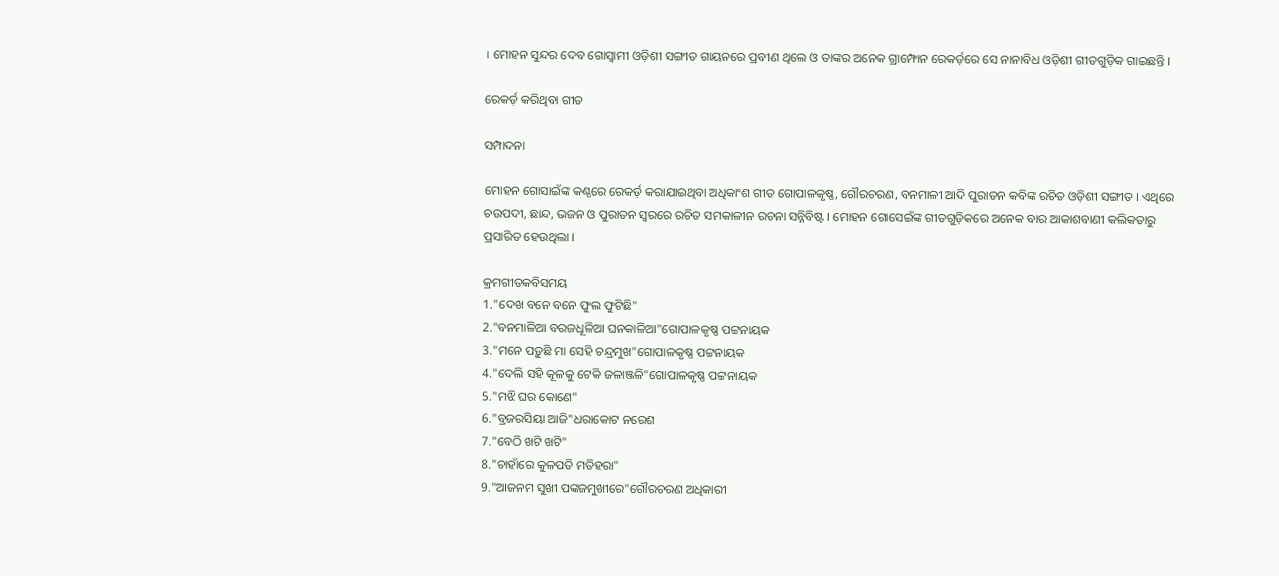। ମୋହନ ସୁନ୍ଦର ଦେବ ଗୋସ୍ୱାମୀ ଓଡ଼ିଶୀ ସଙ୍ଗୀତ ଗାୟନରେ ପ୍ରବୀଣ ଥିଲେ ଓ ତାଙ୍କର ଅନେକ ଗ୍ରାମ୍ଫୋନ ରେକର୍ଡ଼ରେ ସେ ନାନାବିଧ ଓଡ଼ିଶୀ ଗୀତଗୁଡ଼ିକ ଗାଇଛନ୍ତି ।

ରେକର୍ଡ଼ କରିଥିବା ଗୀତ

ସମ୍ପାଦନା

ମୋହନ ଗୋସାଇଁଙ୍କ କଣ୍ଠରେ ରେକର୍ଡ଼ କରାଯାଇଥିବା ଅଧିକାଂଶ ଗୀତ ଗୋପାଳକୃଷ୍ଣ, ଗୌରଚରଣ, ବନମାଳୀ ଆଦି ପୁରାତନ କବିଙ୍କ ରଚିତ ଓଡ଼ିଶୀ ସଙ୍ଗୀତ । ଏଥିରେ ଚଉପଦୀ, ଛାନ୍ଦ, ଭଜନ ଓ ପୁରାତନ ସ୍ୱରରେ ରଚିତ ସମକାଳୀନ ରଚନା ସନ୍ନିବିଷ୍ଟ । ମୋହନ ଗୋସେଇଁଙ୍କ ଗୀତଗୁଡ଼ିକରେ ଅନେକ ବାର ଆକାଶବାଣୀ କଲିକତାରୁ ପ୍ରସାରିତ ହେଉଥିଲା ।

କ୍ରମଗୀତକବିସମୟ
1."ଦେଖ ବନେ ବନେ ଫୁଲ ଫୁଟିଛି"
2."ବନମାଳିଆ ବରଜଧୂଳିଆ ଘନକାଳିଆ"ଗୋପାଳକୃଷ୍ଣ ପଟ୍ଟନାୟକ
3."ମନେ ପଡ଼ୁଛି ମା ସେହି ଚନ୍ଦ୍ରମୁଖ"ଗୋପାଳକୃଷ୍ଣ ପଟ୍ଟନାୟକ
4."ଦେଲି ସହି କୂଳକୁ ଟେକି ଜଳାଞ୍ଜଳି"ଗୋପାଳକୃଷ୍ଣ ପଟ୍ଟନାୟକ
5."ମଝି ଘର କୋଣେ"
6."ବ୍ରଜରସିୟା ଆଜି"ଧରାକୋଟ ନରେଶ
7."ବେଠି ଖଟି ଖଟି"
8."ଚାହାଁରେ କୁଳପତି ମତିହରା"
9."ଆଜନମ ସୁଖୀ ପଙ୍କଜମୁଖୀରେ"ଗୌରଚରଣ ଅଧିକାରୀ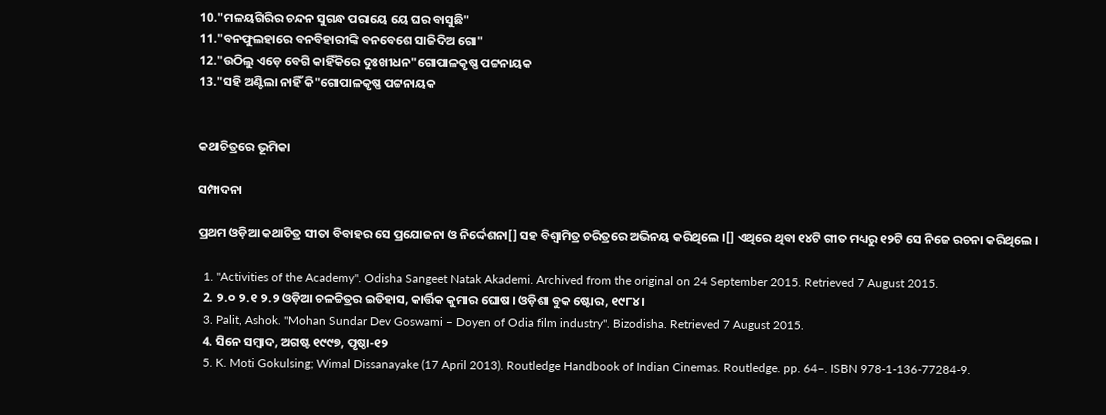10."ମଳୟଗିରିର ଚନ୍ଦନ ସୁଗନ୍ଧ ପରାୟେ ୟେ ଘର ବାସୁଛି"
11."ବନଫୁଲହାରେ ବନବିହାରୀଙ୍କି ବନବେଶେ ସାଜିଦିଅ ଗୋ"
12."ଉଠିଲୁ ଏଡ଼େ ବେଗି କାହିଁକିରେ ଦୁଃଖୀଧନ"ଗୋପାଳକୃଷ୍ଣ ପଟ୍ଟନାୟକ
13."ସହି ଅଣ୍ଟିଲା ନାହିଁ କି"ଗୋପାଳକୃଷ୍ଣ ପଟ୍ଟନାୟକ


କଥାଚିତ୍ରରେ ଭୂମିକା

ସମ୍ପାଦନା

ପ୍ରଥମ ଓଡ଼ିଆ କଥାଚିତ୍ର ସୀତା ବିବାହର ସେ ପ୍ରଯୋଜନା ଓ ନିର୍ଦ୍ଦେଶନା[] ସହ ବିଶ୍ୱାମିତ୍ର ଚରିତ୍ରରେ ଅଭିନୟ କରିଥିଲେ ।[] ଏଥିରେ ଥିବା ୧୪ଟି ଗୀତ ମଧ୍ୟରୁ ୧୨ଟି ସେ ନିଜେ ରଚନା କରିଥିଲେ ।

  1. "Activities of the Academy". Odisha Sangeet Natak Akademi. Archived from the original on 24 September 2015. Retrieved 7 August 2015.
  2. ୨.୦ ୨.୧ ୨.୨ ଓଡ଼ିଆ ଚଳଚ୍ଚିତ୍ରର ଇତିହାସ, କାର୍ତ୍ତିକ କୁମାର ଘୋଷ । ଓଡ଼ିଶା ବୁକ ଷ୍ଟୋର, ୧୯୮୪ ।
  3. Palit, Ashok. "Mohan Sundar Dev Goswami – Doyen of Odia film industry". Bizodisha. Retrieved 7 August 2015.
  4. ସିନେ ସମ୍ବାଦ, ଅଗଷ୍ଟ ୧୯୯୭, ପୃଷ୍ଠା-୧୨
  5. K. Moti Gokulsing; Wimal Dissanayake (17 April 2013). Routledge Handbook of Indian Cinemas. Routledge. pp. 64–. ISBN 978-1-136-77284-9.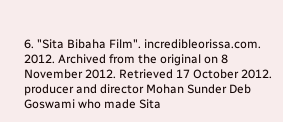6. "Sita Bibaha Film". incredibleorissa.com. 2012. Archived from the original on 8 November 2012. Retrieved 17 October 2012. producer and director Mohan Sunder Deb Goswami who made Sita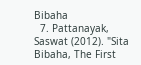Bibaha
  7. Pattanayak, Saswat (2012). "Sita Bibaha, The First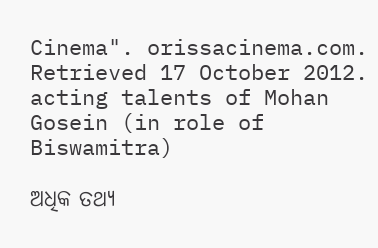Cinema". orissacinema.com. Retrieved 17 October 2012. acting talents of Mohan Gosein (in role of Biswamitra)

ଅଧିକ ତଥ୍ୟ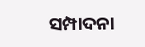ସମ୍ପାଦନା